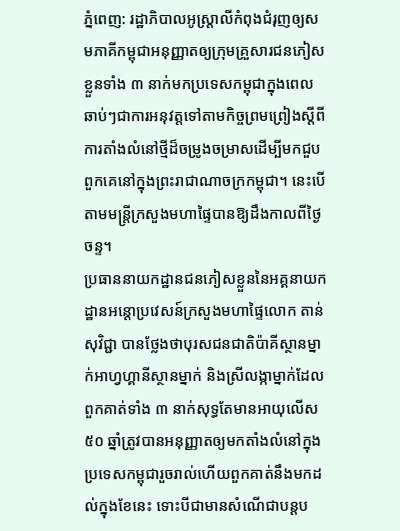ភ្នំពេញ: រដ្ឋាភិបាលអូស្ត្រាលីកំពុងជំរុញឲ្យសមភាគីកម្ពុជាអនុញ្ញាតឲ្យក្រុមគ្រួសារជនភៀសខ្លួនទាំង ៣ នាក់មកប្រទេសកម្ពុជាក្នុងពេលឆាប់ៗជាការអនុវត្តទៅតាមកិច្ចព្រមព្រៀងស្តីពីការតាំងលំនៅថ្មីដ៏ចម្រូងចម្រាសដើម្បីមកជួបពួកគេនៅក្នុងព្រះរាជាណាចក្រកម្ពុជា។ នេះបើតាមមន្ត្រីក្រសួងមហាផ្ទៃបានឱ្យដឹងកាលពីថ្ងៃចន្ទ។
ប្រធាននាយកដ្ឋានជនភៀសខ្លួននៃអគ្គនាយកដ្ឋានអន្តោប្រវេសន៍ក្រសួងមហាផ្ទៃលោក តាន់ សុវិជ្ជា បានថ្លែងថាបុរសជនជាតិប៉ាគីស្ថានម្នាក់អាហ្វហ្គានីស្ថានម្នាក់ និងស្រីលង្កាម្នាក់ដែលពួកគាត់ទាំង ៣ នាក់សុទ្ធតែមានអាយុលើស ៥០ ឆ្នាំត្រូវបានអនុញ្ញាតឲ្យមកតាំងលំនៅក្នុងប្រទេសកម្ពុជារួចរាល់ហើយពួកគាត់នឹងមកដល់ក្នុងខែនេះ ទោះបីជាមានសំណើជាបន្តប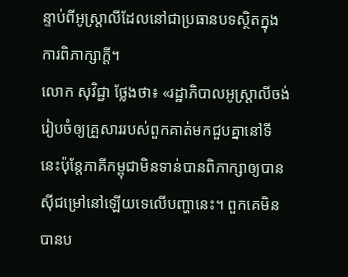ន្ទាប់ពីអូស្ត្រាលីដែលនៅជាប្រធានបទស្ថិតក្នុងការពិភាក្សាក្តី។
លោក សុវិជ្ជា ថ្លែងថា៖ «រដ្ឋាភិបាលអូស្ត្រាលីចង់រៀបចំឲ្យគ្រួសាររបស់ពួកគាត់មកជួបគ្នានៅទីនេះប៉ុន្តែភាគីកម្ពុជាមិនទាន់បានពិភាក្សាឲ្យបានស៊ីជម្រៅនៅឡើយទេលើបញ្ហានេះ។ ពួកគេមិនបានប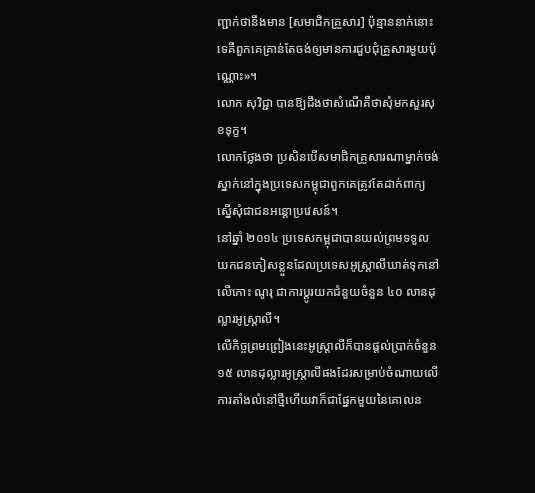ញ្ជាក់ថានឹងមាន [សមាជិកគ្រួសារ] ប៉ុន្មាននាក់នោះទេគឺពួកគេគ្រាន់តែចង់ឲ្យមានការជួបជុំគ្រួសារមួយប៉ុណ្ណោះ»។
លោក សុវិជ្ជា បានឱ្យដឹងថាសំណើគឺថាសុំមកសួរសុខទុក្ខ។
លោកថ្លែងថា ប្រសិនបើសមាជិកគ្រួសារណាម្នាក់ចង់ស្នាក់នៅក្នុងប្រទេសកម្ពុជាពួកគេត្រូវតែដាក់ពាក្យស្នើសុំជាជនអន្តោប្រវេសន៍។
នៅឆ្នាំ ២០១៤ ប្រទេសកម្ពុជាបានយល់ព្រមទទួលយកជនភៀសខ្លួនដែលប្រទេសអូស្ត្រាលីឃាត់ទុកនៅលើកោះ ណូរុ ជាការប្តូរយកជំនួយចំនួន ៤០ លានដុល្លារអូស្ត្រាលី។
លើកិច្ចព្រមព្រៀងនេះអូស្ត្រាលីក៏បានផ្តល់ប្រាក់ចំនួន ១៥ លានដុល្លារអូស្ត្រាលីផងដែរសម្រាប់ចំណាយលើការតាំងលំនៅថ្មីហើយវាក៏ជាផ្នែកមួយនៃគោលន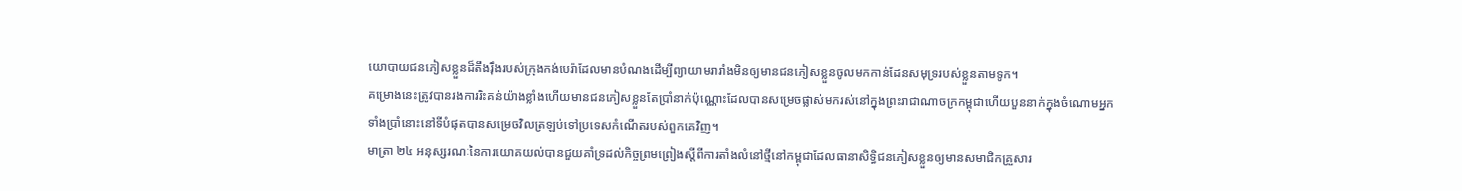យោបាយជនភៀសខ្លួនដ៏តឹងរ៉ឹងរបស់ក្រុងកង់បេរ៉ាដែលមានបំណងដើម្បីព្យាយាមរារាំងមិនឲ្យមានជនភៀសខ្លួនចូលមកកាន់ដែនសមុទ្ររបស់ខ្លួនតាមទូក។
គម្រោងនេះត្រូវបានរងការរិះគន់យ៉ាងខ្លាំងហើយមានជនភៀសខ្លួនតែប្រាំនាក់ប៉ុណ្ណោះដែលបានសម្រេចផ្លាស់មករស់នៅក្នុងព្រះរាជាណាចក្រកម្ពុជាហើយបួននាក់ក្នុងចំណោមអ្នកទាំងប្រាំនោះនៅទីបំផុតបានសម្រេចវិលត្រឡប់ទៅប្រទេសកំណើតរបស់ពួកគេវិញ។
មាត្រា ២៤ អនុស្សរណៈនៃការយោគយល់បានជួយគាំទ្រដល់កិច្ចព្រមព្រៀងស្តីពីការតាំងលំនៅថ្មីនៅកម្ពុជាដែលធានាសិទ្ធិជនភៀសខ្លួនឲ្យមានសមាជិកគ្រួសារ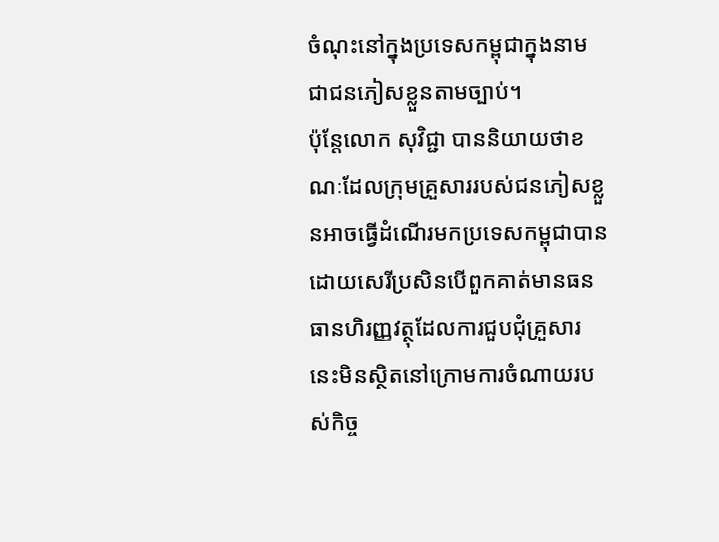ចំណុះនៅក្នុងប្រទេសកម្ពុជាក្នុងនាមជាជនភៀសខ្លួនតាមច្បាប់។
ប៉ុន្តែលោក សុវិជ្ជា បាននិយាយថាខណៈដែលក្រុមគ្រួសាររបស់ជនភៀសខ្លួនអាចធ្វើដំណើរមកប្រទេសកម្ពុជាបានដោយសេរីប្រសិនបើពួកគាត់មានធនធានហិរញ្ញវត្ថុដែលការជួបជុំគ្រួសារនេះមិនស្ថិតនៅក្រោមការចំណាយរបស់កិច្ច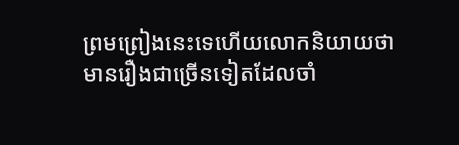ព្រមព្រៀងនេះទេហើយលោកនិយាយថាមានរឿងជាច្រើនទៀតដែលចាំ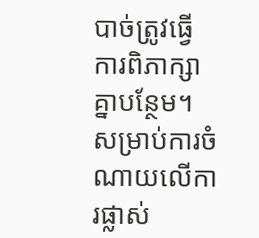បាច់ត្រូវធ្វើការពិភាក្សាគ្នាបន្ថែម។
សម្រាប់ការចំណាយលើការផ្លាស់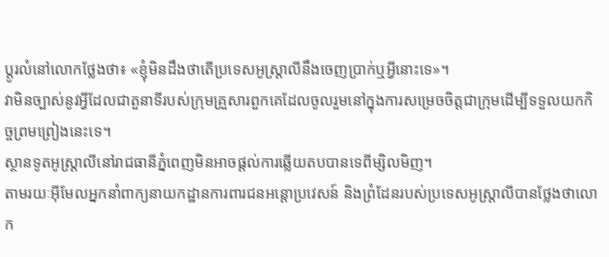ប្តូរលំនៅលោកថ្លែងថា៖ «ខ្ញុំមិនដឹងថាតើប្រទេសអូស្ត្រាលីនឹងចេញប្រាក់ឬអ្វីនោះទេ»។
វាមិនច្បាស់នូវអ្វីដែលជាតួនាទីរបស់ក្រុមគ្រួសារពួកគេដែលចូលរួមនៅក្នុងការសម្រេចចិត្តជាក្រុមដើម្បីទទួលយកកិច្ចព្រមព្រៀងនេះទេ។
ស្ថានទូតអូស្ត្រាលីនៅរាជធានីភ្នំពេញមិនអាចផ្តល់ការឆ្លើយតបបានទេពីម្សិលមិញ។
តាមរយៈអ៊ីមែលអ្នកនាំពាក្យនាយកដ្ឋានការពារជនអន្តោប្រវេសន៍ និងព្រំដែនរបស់ប្រទេសអូស្ត្រាលីបានថ្លែងថាលោក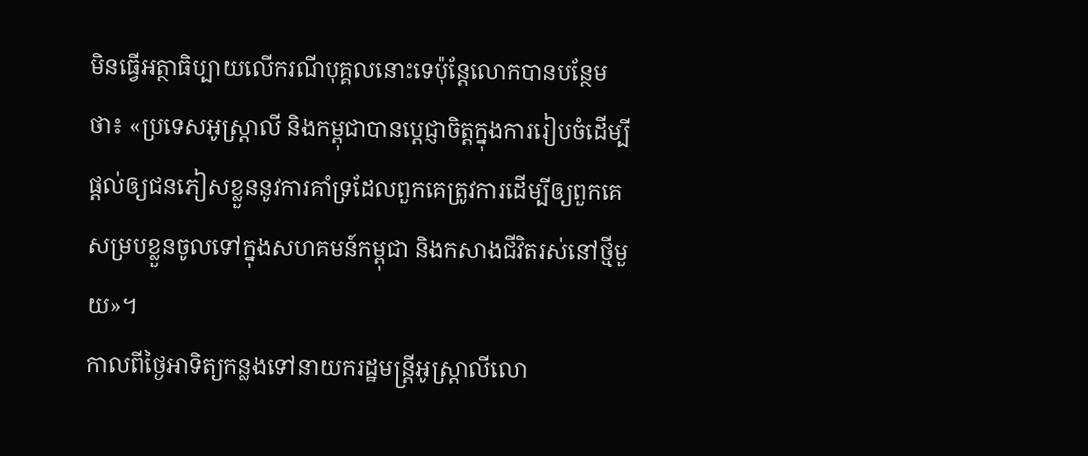មិនធ្វើអត្ថាធិប្បាយលើករណីបុគ្គលនោះទេប៉ុន្តែលោកបានបន្ថែមថា៖ «ប្រទេសអូស្ត្រាលី និងកម្ពុជាបានប្តេជ្ញាចិត្តក្នុងការរៀបចំដើម្បីផ្តល់ឲ្យជនភៀសខ្លួននូវការគាំទ្រដែលពួកគេត្រូវការដើម្បីឲ្យពួកគេសម្របខ្លួនចូលទៅក្នុងសហគមន៍កម្ពុជា និងកសាងជីវិតរស់នៅថ្មីមួយ»។
កាលពីថ្ងៃអាទិត្យកន្លងទៅនាយករដ្ឋមន្ត្រីអូស្ត្រាលីលោ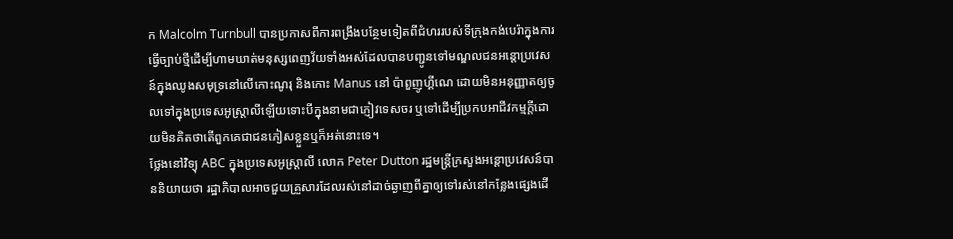ក Malcolm Turnbull បានប្រកាសពីការពង្រឹងបន្ថែមទៀតពីជំហររបស់ទីក្រុងកង់បេរ៉ាក្នុងការធ្វើច្បាប់ថ្មីដើម្បីហាមឃាត់មនុស្សពេញវ័យទាំងអស់ដែលបានបញ្ជូនទៅមណ្ឌលជនអន្តោប្រវេសន៍ក្នុងឈូងសមុទ្រនៅលើកោះណូរុ និងកោះ Manus នៅ ប៉ាពួញូហ្គីណេ ដោយមិនអនុញ្ញាតឲ្យចូលទៅក្នុងប្រទេសអូស្ត្រាលីឡើយទោះបីក្នុងនាមជាភ្ញៀវទេសចរ ឬទៅដើម្បីប្រកបអាជីវកម្មក្តីដោយមិនគិតថាតើពួកគេជាជនភៀសខ្លួនឬក៏អត់នោះទេ។
ថ្លែងនៅវិទ្យុ ABC ក្នុងប្រទេសអូស្ត្រាលី លោក Peter Dutton រដ្ឋមន្ត្រីក្រសួងអន្តោប្រវេសន៍បាននិយាយថា រដ្ឋាភិបាលអាចជួយគ្រួសារដែលរស់នៅដាច់ឆ្ងាញពីគ្នាឲ្យទៅរស់នៅកន្លែងផ្សេងដើ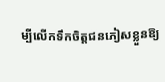ម្បីលើកទឹកចិត្តជនភៀសខ្លួនឱ្យ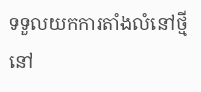ទទួលយកការតាំងលំនៅថ្មីនៅ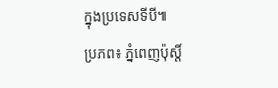ក្នុងប្រទេសទីបី៕
ប្រភព៖ ភ្នំពេញប៉ុស្តិ៍